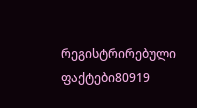რეგისტრირებული ფაქტები80919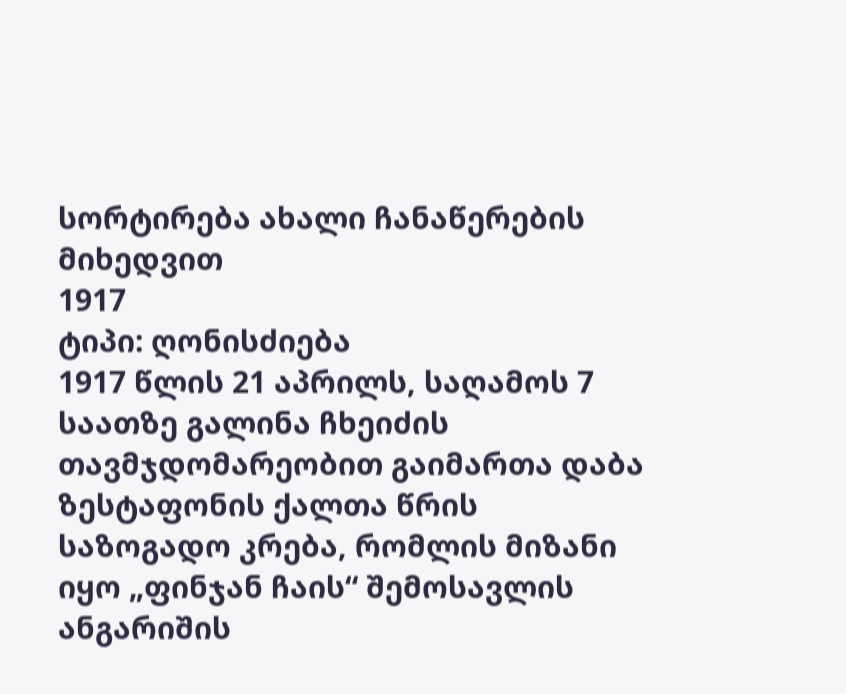სორტირება ახალი ჩანაწერების მიხედვით
1917
ტიპი: ღონისძიება
1917 წლის 21 აპრილს, საღამოს 7 საათზე გალინა ჩხეიძის თავმჯდომარეობით გაიმართა დაბა ზესტაფონის ქალთა წრის საზოგადო კრება, რომლის მიზანი იყო „ფინჯან ჩაის“ შემოსავლის ანგარიშის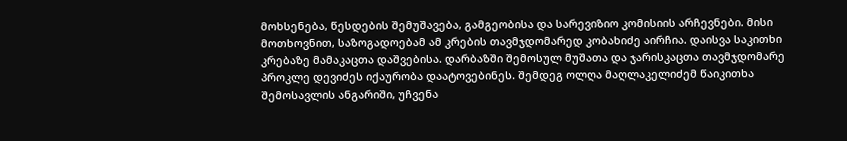მოხსენება, წესდების შემუშავება, გამგეობისა და სარევიზიო კომისიის არჩევნები. მისი მოთხოვნით, საზოგადოებამ ამ კრების თავმჯდომარედ კობახიძე აირჩია. დაისვა საკითხი კრებაზე მამაკაცთა დაშვებისა. დარბაზში შემოსულ მუშათა და ჯარისკაცთა თავმჯდომარე პროკლე დევიძეს იქაურობა დაატოვებინეს. შემდეგ ოლღა მაღლაკელიძემ წაიკითხა შემოსავლის ანგარიში, უჩვენა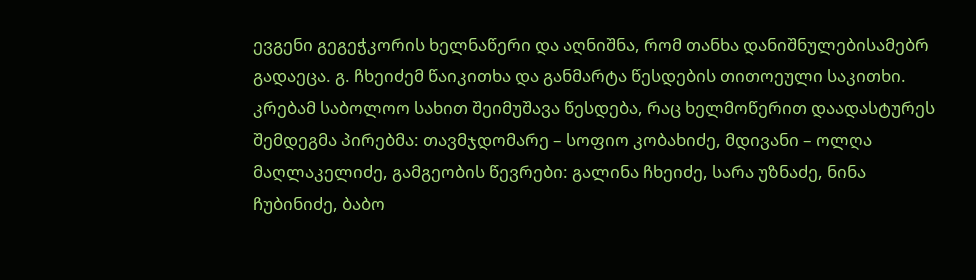ევგენი გეგეჭკორის ხელნაწერი და აღნიშნა, რომ თანხა დანიშნულებისამებრ გადაეცა. გ. ჩხეიძემ წაიკითხა და განმარტა წესდების თითოეული საკითხი. კრებამ საბოლოო სახით შეიმუშავა წესდება, რაც ხელმოწერით დაადასტურეს შემდეგმა პირებმა: თავმჯდომარე – სოფიო კობახიძე, მდივანი – ოლღა მაღლაკელიძე, გამგეობის წევრები: გალინა ჩხეიძე, სარა უზნაძე, ნინა ჩუბინიძე, ბაბო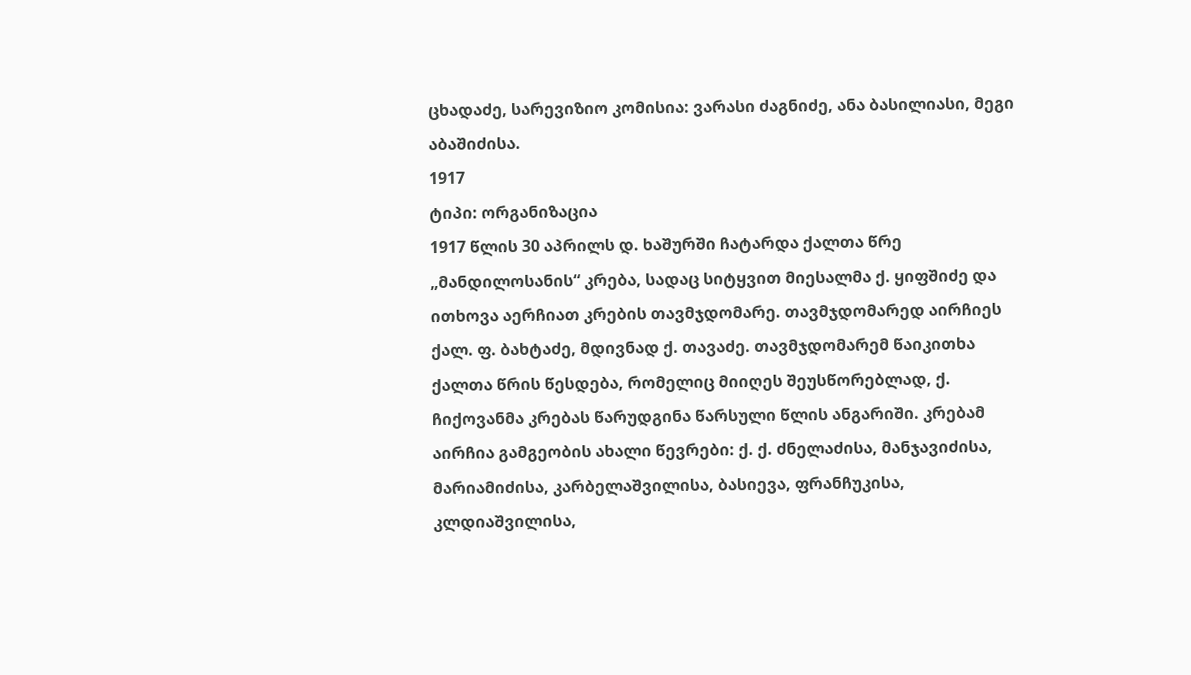ცხადაძე, სარევიზიო კომისია: ვარასი ძაგნიძე, ანა ბასილიასი, მეგი აბაშიძისა.
1917
ტიპი: ორგანიზაცია
1917 წლის 30 აპრილს დ. ხაშურში ჩატარდა ქალთა წრე „მანდილოსანის“ კრება, სადაც სიტყვით მიესალმა ქ. ყიფშიძე და ითხოვა აერჩიათ კრების თავმჯდომარე. თავმჯდომარედ აირჩიეს ქალ. ფ. ბახტაძე, მდივნად ქ. თავაძე. თავმჯდომარემ წაიკითხა ქალთა წრის წესდება, რომელიც მიიღეს შეუსწორებლად, ქ. ჩიქოვანმა კრებას წარუდგინა წარსული წლის ანგარიში. კრებამ აირჩია გამგეობის ახალი წევრები: ქ. ქ. ძნელაძისა, მანჯავიძისა, მარიამიძისა, კარბელაშვილისა, ბასიევა, ფრანჩუკისა, კლდიაშვილისა,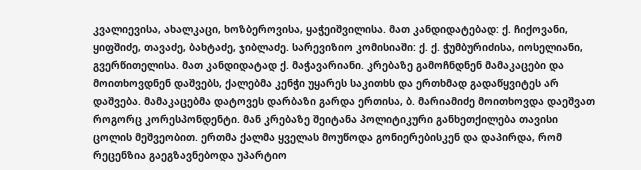კვალიევისა, ახალკაცი, ხოზბეროვისა, ყაჭეიშვილისა. მათ კანდიდატებად: ქ. ჩიქოვანი, ყიფშიძე, თავაძე, ბახტაძე, ჯიბლაძე. სარევიზიო კომისიაში: ქ. ქ. ჭუმბურიძისა, იოსელიანი, გვერწითელისა. მათ კანდიდატად ქ. მაჭავარიანი. კრებაზე გამოჩნდნენ მამაკაცები და მოითხოვდნენ დაშვებს, ქალებმა კენჭი უყარეს საკითხს და ერთხმად გადაწყვიტეს არ დაშვება. მამაკაცებმა დატოვეს დარბაზი გარდა ერთისა, ბ. მარიამიძე მოითხოვდა დაეშვათ როგორც კორესპონდენტი. მან კრებაზე შეიტანა პოლიტიკური განხეთქილება თავისი ცოლის მეშვეობით. ერთმა ქალმა ყველას მოუწოდა გონიერებისკენ და დაპირდა, რომ რეცენზია გაეგზავნებოდა უპარტიო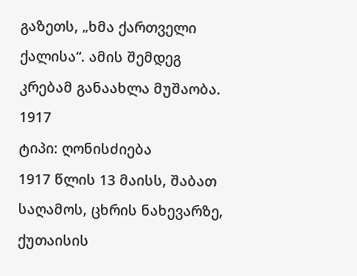გაზეთს, „ხმა ქართველი ქალისა“. ამის შემდეგ კრებამ განაახლა მუშაობა.
1917
ტიპი: ღონისძიება
1917 წლის 13 მაისს, შაბათ საღამოს, ცხრის ნახევარზე, ქუთაისის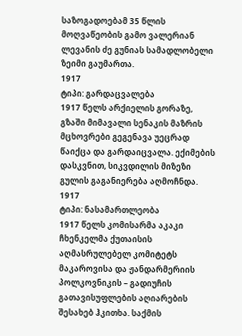საზოგადოებამ 35 წლის მოღვაწეობის გამო ვალერიან ლევანის ძე გუნიას სამადლობელი ზეიმი გაუმართა.
1917
ტიპი: გარდაცვალება
1917 წელს არქიელის გორაზე, გზაში მიმავალი სენაკის მაზრის მცხოვრები გეგენავა უეცრად წაიქცა და გარდაიცვალა. ექიმების დასკვნით, სიკვდილის მიზეზი გულის გაგანიერება აღმოჩნდა.
1917
ტიპი: ნასამართლეობა
1917 წელს კომისარმა აკაკი ჩხენკელმა ქუთაისის აღმასრულებელ კომიტეტს მაკაროვისა და ჟანდარმერიის პოლკოვნიკის – გადიუჩის გათავისუფლების აღიარების შესახებ ჰკითხა. საქმის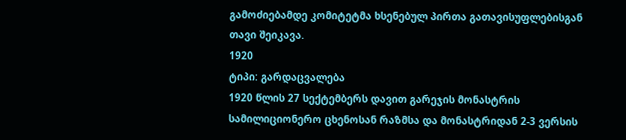გამოძიებამდე კომიტეტმა ხსენებულ პირთა გათავისუფლებისგან თავი შეიკავა.
1920
ტიპი: გარდაცვალება
1920 წლის 27 სექტემბერს დავით გარეჯის მონასტრის სამილიციონერო ცხენოსან რაზმსა და მონასტრიდან 2-3 ვერსის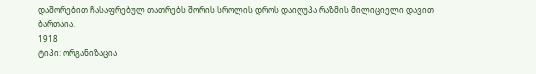დაშორებით ჩასაფრებულ თათრებს შორის სროლის დროს დაიღუპა რაზმის მილიციელი დავით ბართაია.
1918
ტიპი: ორგანიზაცია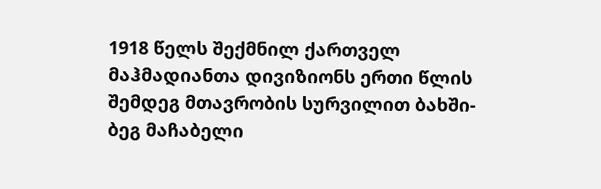1918 წელს შექმნილ ქართველ მაჰმადიანთა დივიზიონს ერთი წლის შემდეგ მთავრობის სურვილით ბახში-ბეგ მაჩაბელი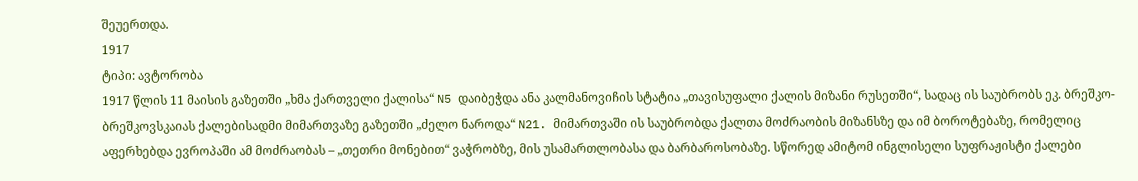შეუერთდა.
1917
ტიპი: ავტორობა
1917 წლის 11 მაისის გაზეთში „ხმა ქართველი ქალისა“ N5 დაიბეჭდა ანა კალმანოვიჩის სტატია „თავისუფალი ქალის მიზანი რუსეთში“, სადაც ის საუბრობს ეკ. ბრეშკო-ბრეშკოვსკაიას ქალებისადმი მიმართვაზე გაზეთში „ძელო ნაროდა“ N21. მიმართვაში ის საუბრობდა ქალთა მოძრაობის მიზანსზე და იმ ბოროტებაზე, რომელიც აფერხებდა ევროპაში ამ მოძრაობას – „თეთრი მონებით“ ვაჭრობზე, მის უსამართლობასა და ბარბაროსობაზე. სწორედ ამიტომ ინგლისელი სუფრაჟისტი ქალები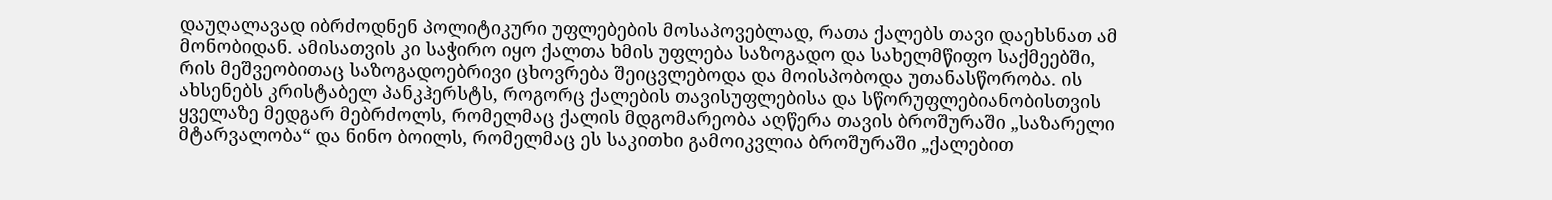დაუღალავად იბრძოდნენ პოლიტიკური უფლებების მოსაპოვებლად, რათა ქალებს თავი დაეხსნათ ამ მონობიდან. ამისათვის კი საჭირო იყო ქალთა ხმის უფლება საზოგადო და სახელმწიფო საქმეებში, რის მეშვეობითაც საზოგადოებრივი ცხოვრება შეიცვლებოდა და მოისპობოდა უთანასწორობა. ის ახსენებს კრისტაბელ პანკჰერსტს, როგორც ქალების თავისუფლებისა და სწორუფლებიანობისთვის ყველაზე მედგარ მებრძოლს, რომელმაც ქალის მდგომარეობა აღწერა თავის ბროშურაში „საზარელი მტარვალობა“ და ნინო ბოილს, რომელმაც ეს საკითხი გამოიკვლია ბროშურაში „ქალებით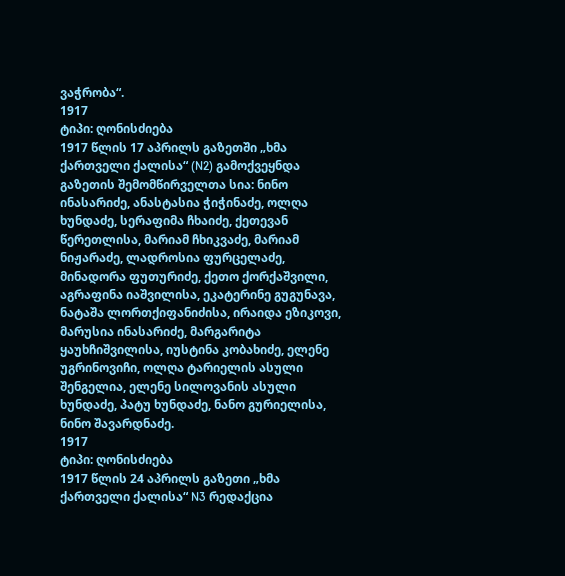ვაჭრობა“.
1917
ტიპი: ღონისძიება
1917 წლის 17 აპრილს გაზეთში „ხმა ქართველი ქალისა“ (N2) გამოქვეყნდა გაზეთის შემომწირველთა სია: ნინო ინასარიძე, ანასტასია ჭიჭინაძე, ოლღა ხუნდაძე, სერაფიმა ჩხაიძე, ქეთევან წერეთლისა, მარიამ ჩხიკვაძე, მარიამ ნიჟარაძე, ლადროსია ფურცელაძე, მინადორა ფუთურიძე, ქეთო ქორქაშვილი, აგრაფინა იაშვილისა, ეკატერინე გუგუნავა, ნატაშა ლორთქიფანიძისა, ირაიდა ეზიკოვი, მარუსია ინასარიძე, მარგარიტა ყაუხჩიშვილისა, იუსტინა კობახიძე, ელენე უგრინოვიჩი, ოლღა ტარიელის ასული შენგელია, ელენე სილოვანის ასული ხუნდაძე, პატუ ხუნდაძე, ნანო გურიელისა, ნინო შავარდნაძე.
1917
ტიპი: ღონისძიება
1917 წლის 24 აპრილს გაზეთი „ხმა ქართველი ქალისა“ N3 რედაქცია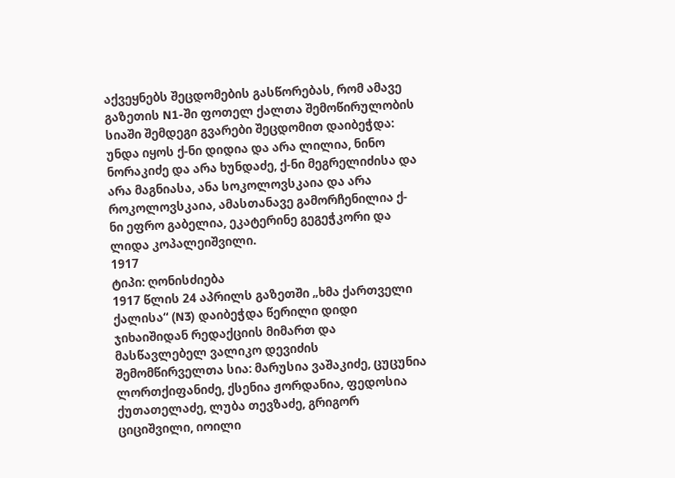აქვეყნებს შეცდომების გასწორებას, რომ ამავე გაზეთის N1-ში ფოთელ ქალთა შემოწირულობის სიაში შემდეგი გვარები შეცდომით დაიბეჭდა: უნდა იყოს ქ-ნი დიდია და არა ლილია, ნინო ნორაკიძე და არა ხუნდაძე, ქ-ნი მეგრელიძისა და არა მაგნიასა, ანა სოკოლოვსკაია და არა როკოლოვსკაია, ამასთანავე გამორჩენილია ქ-ნი ეფრო გაბელია, ეკატერინე გეგეჭკორი და ლიდა კოპალეიშვილი.
1917
ტიპი: ღონისძიება
1917 წლის 24 აპრილს გაზეთში „ხმა ქართველი ქალისა“ (N3) დაიბეჭდა წერილი დიდი ჯიხაიშიდან რედაქციის მიმართ და მასწავლებელ ვალიკო დევიძის შემომწირველთა სია: მარუსია ვაშაკიძე, ცუცუნია ლორთქიფანიძე, ქსენია ჟორდანია, ფედოსია ქუთათელაძე, ლუბა თევზაძე, გრიგორ ციციშვილი, იოილი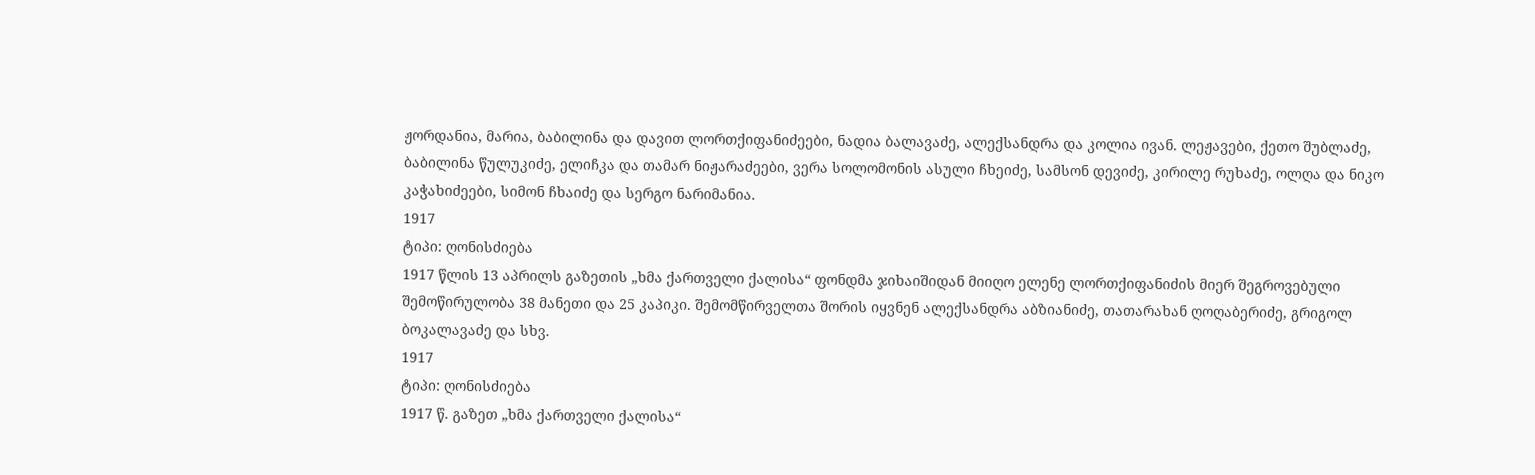ჟორდანია, მარია, ბაბილინა და დავით ლორთქიფანიძეები, ნადია ბალავაძე, ალექსანდრა და კოლია ივან. ლეჟავები, ქეთო შუბლაძე, ბაბილინა წულუკიძე, ელიჩკა და თამარ ნიჟარაძეები, ვერა სოლომონის ასული ჩხეიძე, სამსონ დევიძე, კირილე რუხაძე, ოლღა და ნიკო კაჭახიძეები, სიმონ ჩხაიძე და სერგო ნარიმანია.
1917
ტიპი: ღონისძიება
1917 წლის 13 აპრილს გაზეთის „ხმა ქართველი ქალისა“ ფონდმა ჯიხაიშიდან მიიღო ელენე ლორთქიფანიძის მიერ შეგროვებული შემოწირულობა 38 მანეთი და 25 კაპიკი. შემომწირველთა შორის იყვნენ ალექსანდრა აბზიანიძე, თათარახან ღოღაბერიძე, გრიგოლ ბოკალავაძე და სხვ.
1917
ტიპი: ღონისძიება
1917 წ. გაზეთ „ხმა ქართველი ქალისა“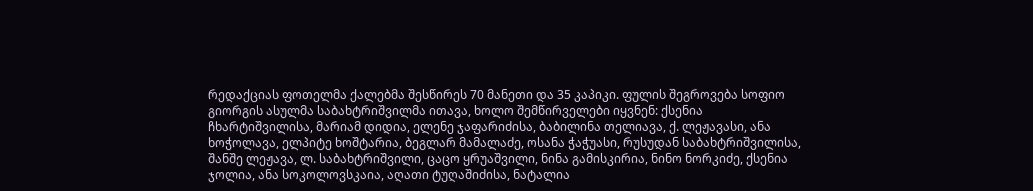რედაქციას ფოთელმა ქალებმა შესწირეს 70 მანეთი და 35 კაპიკი. ფულის შეგროვება სოფიო გიორგის ასულმა საბახტრიშვილმა ითავა, ხოლო შემწირველები იყვნენ: ქსენია ჩხარტიშვილისა, მარიამ დიდია, ელენე ჯაფარიძისა, ბაბილინა თელიავა, ქ. ლეჟავასი, ანა ხოჭოლავა, ელპიტე ხოშტარია, ბეგლარ მამალაძე, ოსანა ჭაჭუასი, რუსუდან საბახტრიშვილისა, შანშე ლეჟავა, ლ. საბახტრიშვილი, ცაცო ყრუაშვილი, ნინა გამისკირია, ნინო ნორკიძე, ქსენია ჯოლია, ანა სოკოლოვსკაია, აღათი ტუღაშიძისა, ნატალია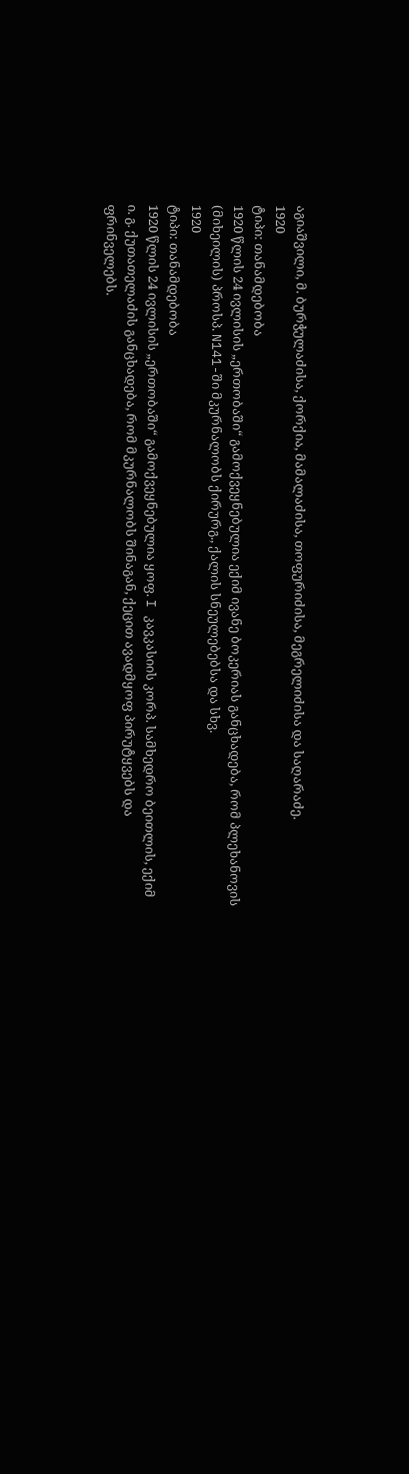აგიაშვილი, მ. ბურჭულაძისა, ქორქია, მამალაძისა, თოფურიძისა, მეგრელიძისა და საღარაძე.
1920
ტიპი: თანამდებობა
1920 წლის 24 ივლისის „ერთობაში“ გამოქვეყნებულია ექიმ ივანე ბოკერიას განცხადება, რომ პლეხანოვის (მიხეილის) პროსპ. N141-ში მკურნალობს ქირურგ., ქალის სნეულებებსა და სხვ.
1920
ტიპი: თანამდებობა
1920 წლის 24 ივლისის „ერთობაში“ გამოქვეყნებულია ყოფ. I კავკასიის კორპ. სამხედრო ბეითლის, ექიმ ი. გ. ქუთათელაძის განცხადება, რომ მკურნალობს შინაგან, ქეცით ავადმყოფ პირუტყვებს და ფრინველებს.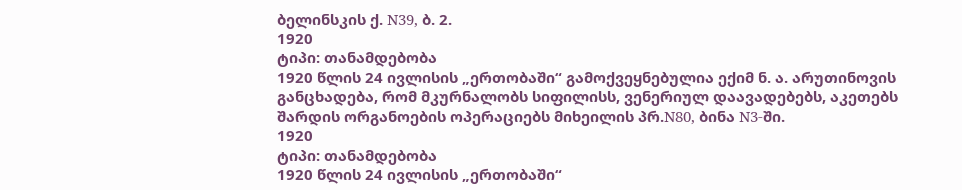ბელინსკის ქ. N39, ბ. 2.
1920
ტიპი: თანამდებობა
1920 წლის 24 ივლისის „ერთობაში“ გამოქვეყნებულია ექიმ ნ. ა. არუთინოვის განცხადება, რომ მკურნალობს სიფილისს, ვენერიულ დაავადებებს, აკეთებს შარდის ორგანოების ოპერაციებს მიხეილის პრ.N80, ბინა N3-ში.
1920
ტიპი: თანამდებობა
1920 წლის 24 ივლისის „ერთობაში“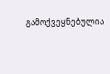გამოქვეყნებულია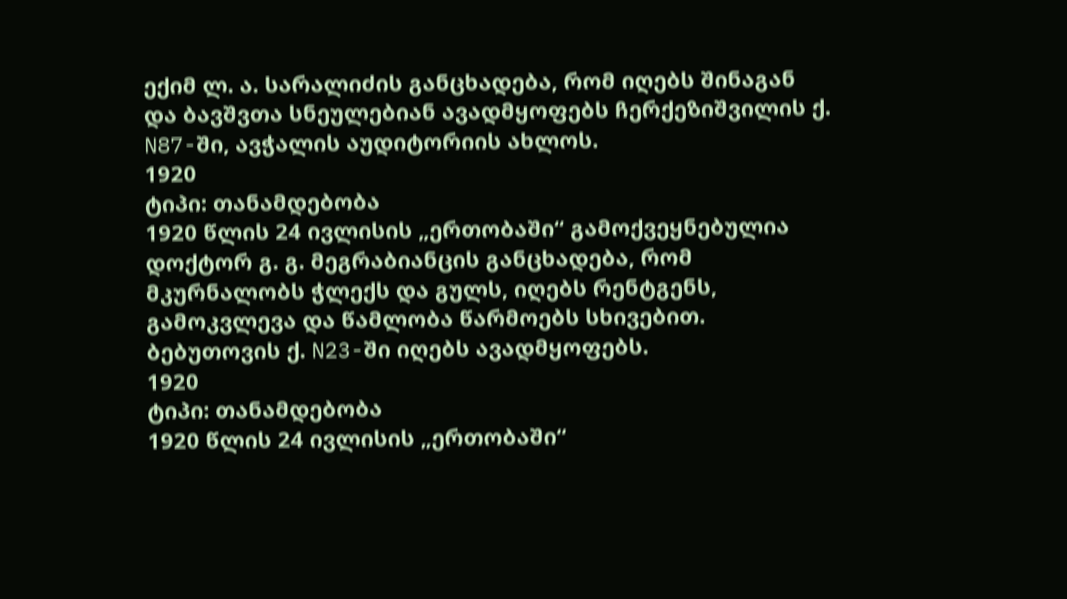ექიმ ლ. ა. სარალიძის განცხადება, რომ იღებს შინაგან და ბავშვთა სნეულებიან ავადმყოფებს ჩერქეზიშვილის ქ. N87-ში, ავჭალის აუდიტორიის ახლოს.
1920
ტიპი: თანამდებობა
1920 წლის 24 ივლისის „ერთობაში“ გამოქვეყნებულია დოქტორ გ. გ. მეგრაბიანცის განცხადება, რომ მკურნალობს ჭლექს და გულს, იღებს რენტგენს, გამოკვლევა და წამლობა წარმოებს სხივებით. ბებუთოვის ქ. N23-ში იღებს ავადმყოფებს.
1920
ტიპი: თანამდებობა
1920 წლის 24 ივლისის „ერთობაში“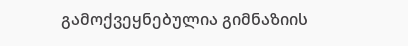გამოქვეყნებულია გიმნაზიის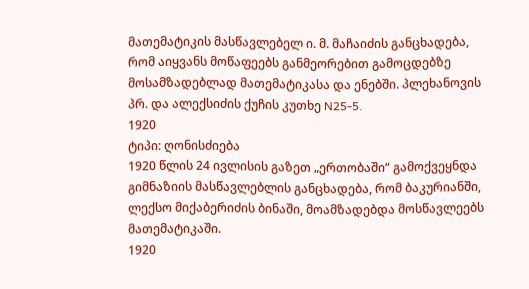მათემატიკის მასწავლებელ ი. მ. მაჩაიძის განცხადება, რომ აიყვანს მოწაფეებს განმეორებით გამოცდებზე მოსამზადებლად მათემატიკასა და ენებში. პლეხანოვის პრ. და ალექსიძის ქუჩის კუთხე N25-5.
1920
ტიპი: ღონისძიება
1920 წლის 24 ივლისის გაზეთ „ერთობაში“ გამოქვეყნდა გიმნაზიის მასწავლებლის განცხადება, რომ ბაკურიანში, ლექსო მიქაბერიძის ბინაში, მოამზადებდა მოსწავლეებს მათემატიკაში.
1920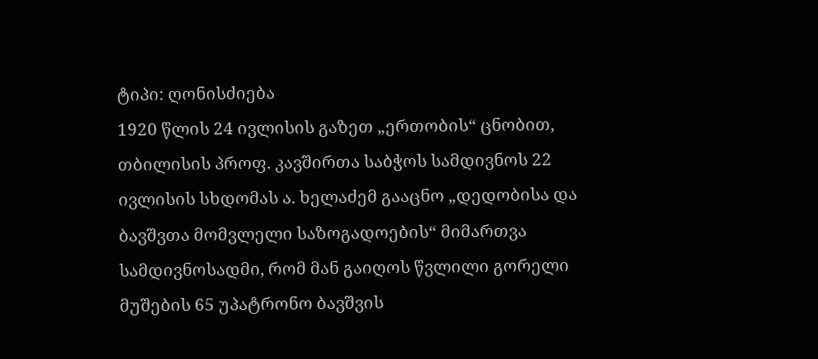ტიპი: ღონისძიება
1920 წლის 24 ივლისის გაზეთ „ერთობის“ ცნობით, თბილისის პროფ. კავშირთა საბჭოს სამდივნოს 22 ივლისის სხდომას ა. ხელაძემ გააცნო „დედობისა და ბავშვთა მომვლელი საზოგადოების“ მიმართვა სამდივნოსადმი, რომ მან გაიღოს წვლილი გორელი მუშების 65 უპატრონო ბავშვის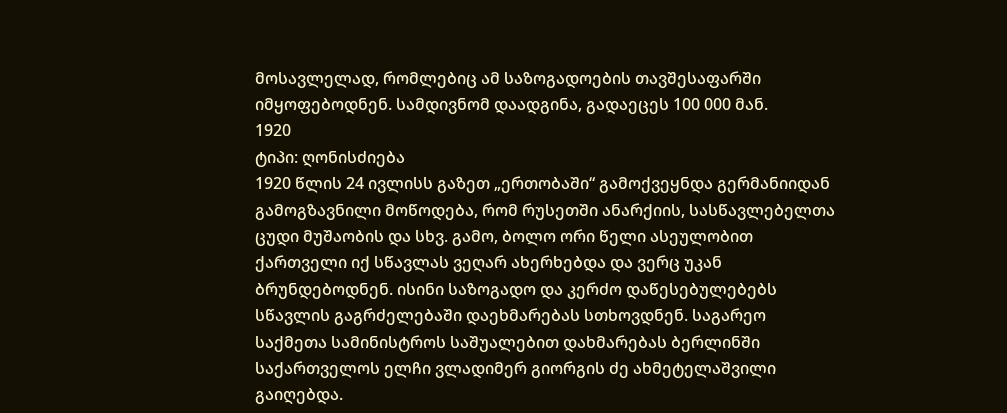მოსავლელად, რომლებიც ამ საზოგადოების თავშესაფარში იმყოფებოდნენ. სამდივნომ დაადგინა, გადაეცეს 100 000 მან.
1920
ტიპი: ღონისძიება
1920 წლის 24 ივლისს გაზეთ „ერთობაში“ გამოქვეყნდა გერმანიიდან გამოგზავნილი მოწოდება, რომ რუსეთში ანარქიის, სასწავლებელთა ცუდი მუშაობის და სხვ. გამო, ბოლო ორი წელი ასეულობით ქართველი იქ სწავლას ვეღარ ახერხებდა და ვერც უკან ბრუნდებოდნენ. ისინი საზოგადო და კერძო დაწესებულებებს სწავლის გაგრძელებაში დაეხმარებას სთხოვდნენ. საგარეო საქმეთა სამინისტროს საშუალებით დახმარებას ბერლინში საქართველოს ელჩი ვლადიმერ გიორგის ძე ახმეტელაშვილი გაიღებდა.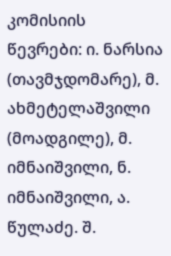კომისიის წევრები: ი. ნარსია (თავმჯდომარე), მ. ახმეტელაშვილი (მოადგილე), მ. იმნაიშვილი, ნ. იმნაიშვილი, ა. წულაძე. შ.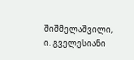შიშმელაშვილი, ი. გველესიანი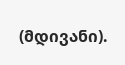(მდივანი).